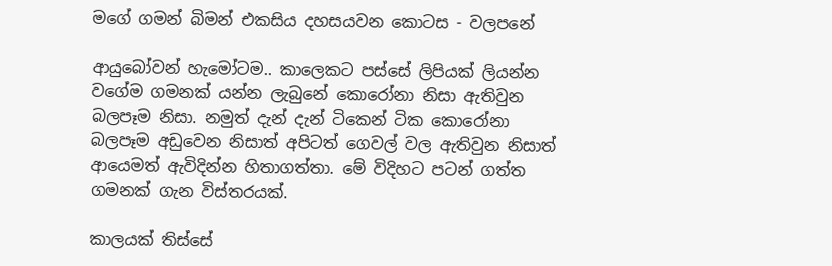මගේ ගමන් බිමන් එකසිය දහසයවන කොටස - වලපනේ

ආයුබෝවන් හැමෝටම.. කාලෙකට පස්සේ ලිපියක් ලියන්න වගේම ගමනක් යන්න ලැබුනේ කොරෝනා නිසා ඇතිවුන බලපෑම නිසා. නමුත් දැන් දැන් ටිකෙන් ටික කොරෝනා බලපෑම අඩුවෙන නිසාත් අපිටත් ගෙවල් වල ඇතිවුන නිසාත් ආයෙමත් ඇවිදින්න හිතාගත්තා. මේ විදිහට පටන් ගත්ත ගමනක් ගැන විස්තරයක්.

කාලයක් තිස්සේ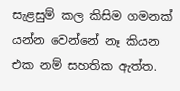සැළසුම් කල කිසිම ගමනක් යන්න වෙන්නේ නෑ කියන එක නම් සහතික ඇත්ත.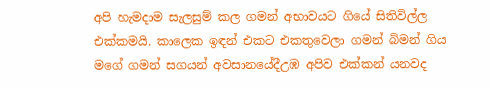අපි හැමදාම සැලසුම් කල ගමන් අභාවයට ගියේ සිතිවිල්ල එක්කමයි. කාලෙක ඉඳන් එකට එකතුවෙලා ගමන් බිමන් ගිය මගේ ගමන් සගයන් අවසානයේදීඋඹ අපිව එක්කන් යනවද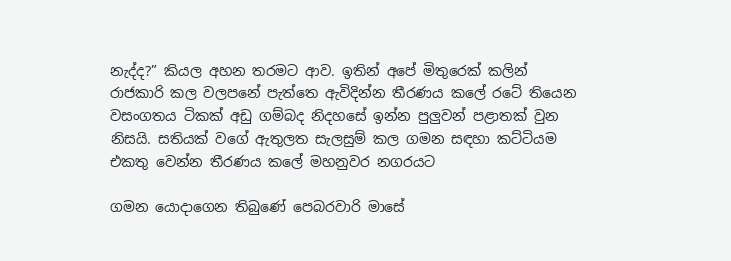නැද්ද?” කියල අහන තරමට ආව. ඉතින් අපේ මිතුරෙක් කලින් රාජකාරි කල වලපනේ පැත්තෙ ඇවිදින්න තීරණය කලේ රටේ තියෙන වසංගතය ටිකක් අඩු ගම්බද නිදහසේ ඉන්න පුලුවන් පළාතක් වුන නිසයි. සතියක් වගේ ඇතුලත සැලසුම් කල ගමන සඳහා කට්ටියම එකතු වෙන්න තීරණය කලේ මහනුවර නගරයට

ගමන යොදාගෙන තිබුණේ පෙබරවාරි මාසේ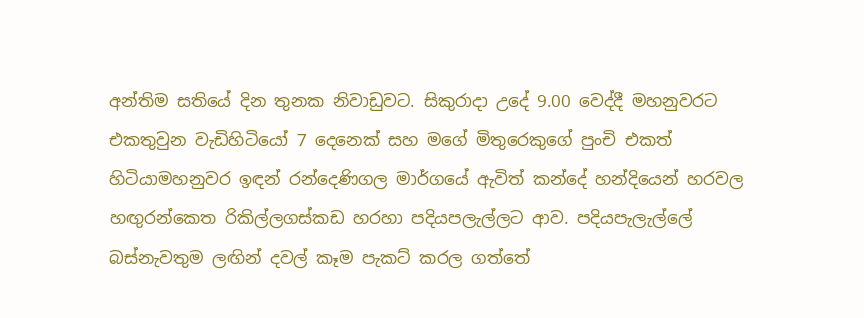අන්තිම සතියේ දින තුනක නිවාඩුවට. සිකුරාදා උදේ 9.00 වෙද්දී මහනුවරට එකතුවුන වැඩිහිටියෝ 7 දෙනෙක් සහ මගේ මිතුරෙකුගේ පුංචි එකත් හිටියාමහනුවර ඉඳන් රන්දෙණිගල මාර්ගයේ ඇවිත් කන්දේ හන්දියෙන් හරවල හඟුරන්කෙත රිකිල්ලගස්කඩ හරහා පදියපලැල්ලට ආව. පදියපැලැල්ලේ බස්නැවතුම ලඟින් දවල් කෑම පැකට් කරල ගත්තේ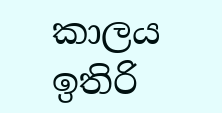කාලය ඉතිරි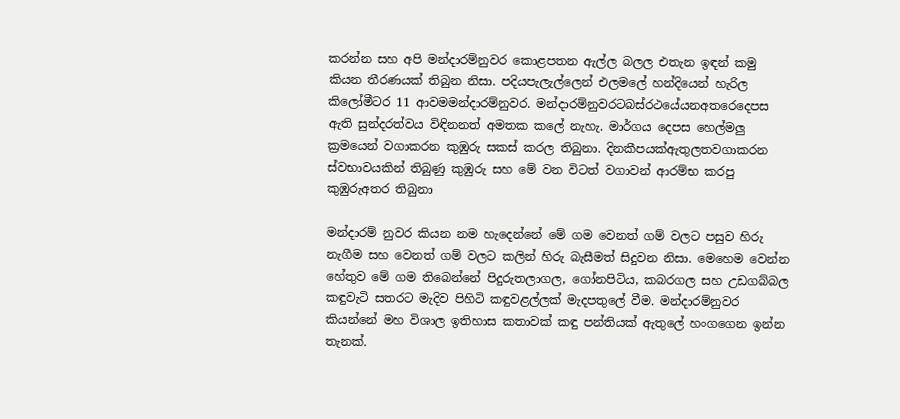කරන්න සහ අපි මන්දාරම්නුවර කොළපතන ඇල්ල බලල එතැන ඉඳන් කමු කියන තීරණයක් තිබුන නිසා. පදියපැලැල්ලෙන් එලමලේ හන්දියෙන් හැරිල කිලෝමීටර 11 ආවමමන්දාරම්නුවර. මන්දාරම්නුවරටබස්රථයේයනඅතරෙදෙපස ඇති සුන්දරත්වය විඳිනනත් අමතක කලේ නැහැ. මාර්ගය දෙපස හෙල්මලු ක්‍රමයෙන් වගාකරන කුඹුරු සකස් කරල තිබුනා. දිනකීපයක්ඇතුලතවගාකරන ස්වභාවයකින් තිබුණු කුඹුරු සහ මේ වන විටත් වගාවන් ආරම්භ කරපු කුඹුරුඅතර තිබුනා

මන්දාරම් නුවර කියන නම හැදෙන්නේ මේ ගම වෙනත් ගම් වලට පසුව හිරු නැගීම සහ වෙනත් ගම් වලට කලින් හිරු බැසීමත් සිදුවන නිසා. මෙහෙම වෙන්න හේතුව මේ ගම තිබෙන්නේ පිදුරුතලාගල, ගෝනපිටිය, කබරගල සහ උඩගබ්බල කඳුවැටි සතරට මැදිව පිහිටි කඳුවළල්ලක් මැදපතුලේ වීම. මන්දාරම්නුවර කියන්නේ මහ විශාල ඉතිහාස කතාවක් කඳු පන්තියක් ඇතුලේ හංගගෙන ඉන්න තැනක්.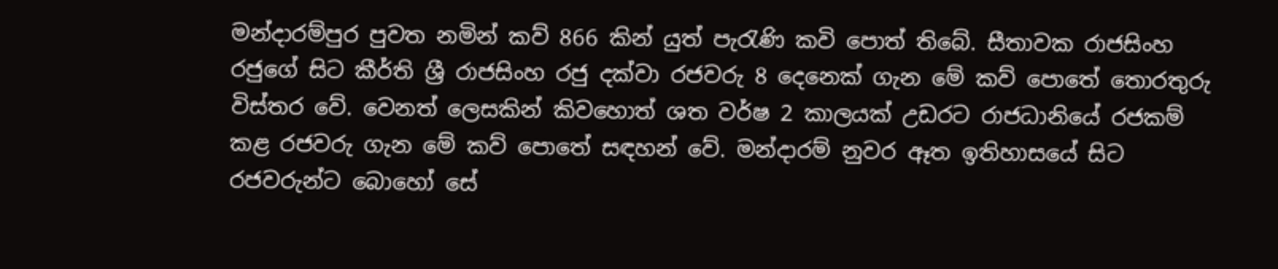මන්දාරම්පුර පුවත නමින් කව් 866 කින් යුත් පැරැණි කවි පොත් තිබේ. සීතාවක රාජසිංහ රජුගේ සිට කීර්ති ශ්‍රී රාජසිංහ රජු දක්වා රජවරු 8 දෙනෙක් ගැන මේ කව් පොතේ තොරතුරු විස්තර වේ. වෙනත් ලෙසකින් කිවහොත් ශත වර්ෂ 2 කාලයක් උඩරට රාජධානියේ රජකම් කළ රජවරු ගැන මේ කව් පොතේ සඳහන් වේ. මන්දාරම් නුවර ඈත ඉතිහාසයේ සිට රජවරුන්ට බොහෝ සේ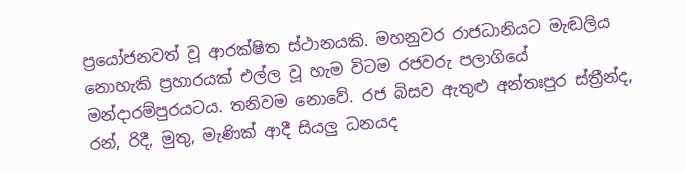ප්‍රයෝජනවත් වූ ආරක්ෂිත ස්ථානයකි. මහනුවර රාජධානියට මැඬලිය නොහැකි ප්‍රහාරයක් එල්ල වූ හැම විටම රජවරු පලාගියේ මන්දාරම්පුරයටය. තනිවම නොවේ. රජ බිසව ඇතුළු අන්තඃපුර ස්ත්‍රීන්ද, රන්, රිදී, මුතු, මැණික් ආදී සියලු ධනයද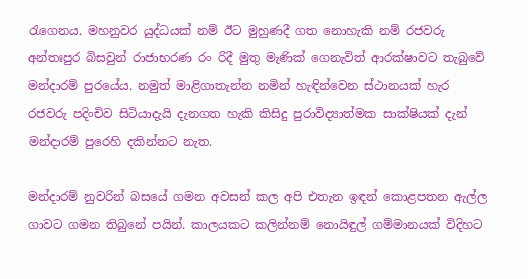රැගෙනය. මහනුවර යුද්ධයක් නම් ඊට මුහුණදී ගත නොහැකි නම් රජවරු අන්තඃපුර බිසවුන් රාජාභරණ රං රිදී මුතු මැණික් ගෙනැවිත් ආරක්ෂාවට තැබුවේ මන්දාරම් පුරයේය. නමුත් මාළිගාතැන්න නමින් හැඳින්වෙන ස්ථානයක් හැර රජවරු පදිංචිව සිටියාදැයි දැනගත හැකි කිසිදු පුරාවිද්‍යාත්මක සාක්ෂියක් දැන් මන්දාරම් පුරෙහි දකින්නට නැත.

මන්දාරම් නුවරින් බසයේ ගමන අවසන් කල අපි එතැන ඉඳන් කොළපතන ඇල්ල ගාවට ගමන තිබුනේ පයින්. කාලයකට කලින්නම් නොයිඳුල් ගම්මානයක් විදිහට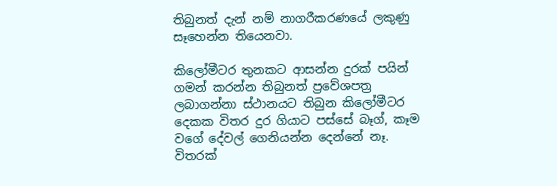තිබුනත් දැන් නම් නාගරීකරණයේ ලකුණු සෑහෙන්න තියෙනවා.

කිලෝමීටර තුනකට ආසන්න දුරක් පයින් ගමන් කරන්න තිබුනත් ප්‍රවේශපත්‍ර ලබාගන්නා ස්ථානයට තිබුන කිලෝමීටර දෙකක විතර දුර ගියාට පස්සේ බෑග්, කෑම වගේ දේවල් ගෙනියන්න දෙන්නේ නෑ. විතරක්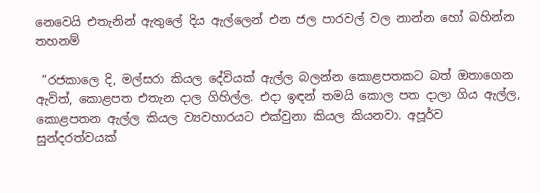නෙවෙයි එතැනින් ඇතුලේ දිය ඇල්ලෙන් එන ජල පාරවල් වල නාන්න හෝ බහින්න තහනම්

 “රජකාලෙ දි, මල්සරා කියල දේවියක් ඇල්ල බලන්න කොළපතකට බත් ඔතාගෙන ඇවිත්, කොළපත එතැන දාල ගිහිල්ල. එදා ඉඳන් තමයි කොල පත දාලා ගිය ඇල්ල, කොළපතන ඇල්ල කියල ව්‍යවහාරයට එක්වුනා කියල කියනවා. අපූර්ව සුන්දරත්වයක්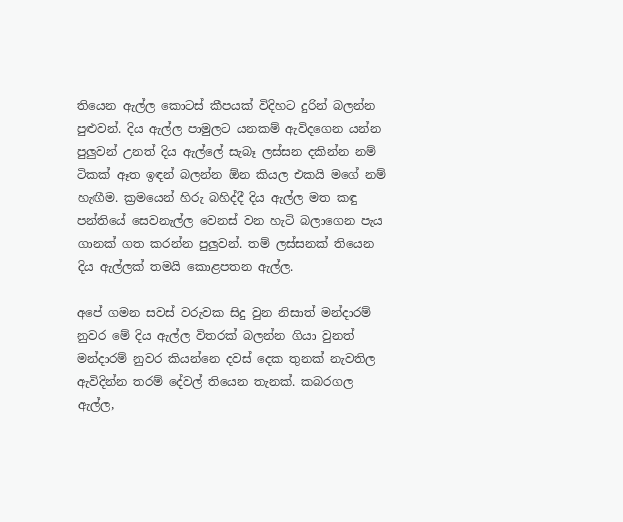තියෙන ඇල්ල කොටස් කීපයක් විදිහට දුරින් බලන්න පුළුවන්. දිය ඇල්ල පාමුලට යනකම් ඇවිදගෙන යන්න පුලුවන් උනත් දිය ඇල්ලේ සැබෑ ලස්සන දකින්න නම් ටිකක් ඈත ඉඳන් බලන්න ඕන කියල එකයි මගේ නම් හැඟීම. ක්‍රමයෙන් හිරු බහිද්දී දිය ඇල්ල මත කඳු පන්තියේ සෙවනැල්ල වෙනස් වන හැටි බලාගෙන පැය ගානක් ගත කරන්න පුලුවන්. තම් ලස්සනක් තියෙන දිය ඇල්ලක් තමයි කොළපතන ඇල්ල.

අපේ ගමන සවස් වරුවක සිදු වුන නිසාත් මන්දාරම් නුවර මේ දිය ඇල්ල විතරක් බලන්න ගියා වුනත් මන්දාරම් නුවර කියන්නෙ දවස් දෙක තුනක් නැවතිල ඇවිදින්න තරම් දේවල් තියෙන තැනක්. කබරගල ඇල්ල,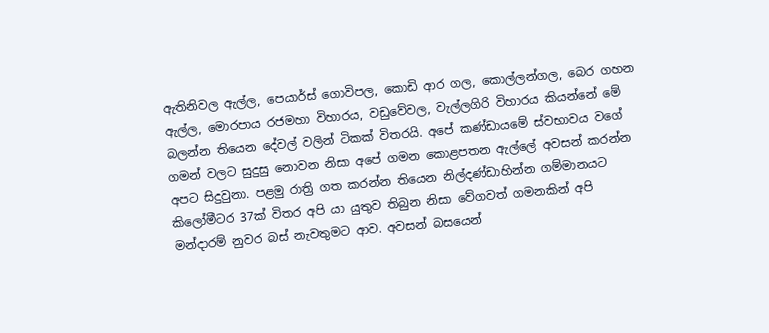ඇතිනිවල ඇල්ල, පෙයාර්ස් ගොවිපල, කොඩි ආර ගල, කොල්ලන්ගල, බෙර ගහන ඇල්ල, මොරපාය රජමහා විහාරය, වඩුවේවල, වැල්ලගිරි විහාරය කියන්නේ මේ බලන්න තියෙන දේවල් වලින් ටිකක් විතරයි. අපේ කණ්ඩායමේ ස්වභාවය වගේ ගමන් වලට සුදුසු නොවන නිසා අපේ ගමන කොළපතන ඇල්ලේ අවසන් කරන්න අපට සිදුවුනා. පළමු රාත්‍රි ගත කරන්න තියෙන නිල්දණ්ඩාහින්න ගම්මානයට කිලෝමීටර 37ක් විතර අපි යා යුතුව තිබුන නිසා වේගවත් ගමනකින් අපි මන්දාරම් නුවර බස් නැවතුමට ආව. අවසන් බසයෙන්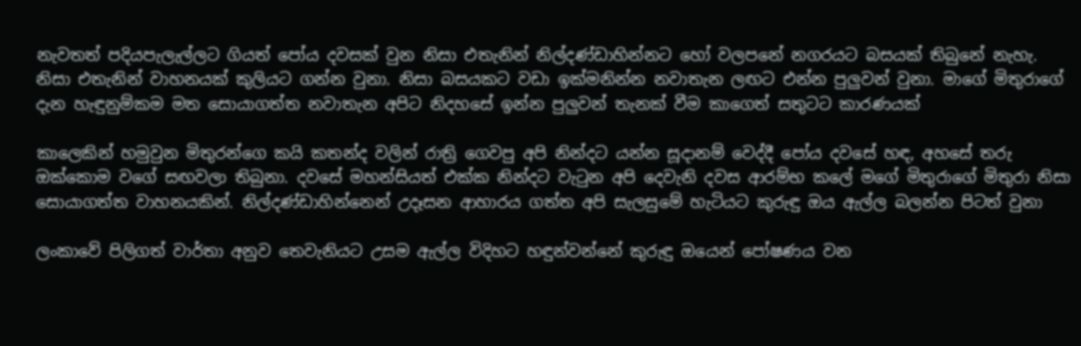නැවතත් පදියපැලැල්ලට ගියත් පෝය දවසක් වුන නිසා එතැනින් නිල්දණ්ඩාහින්නට හෝ වලපනේ නගරයට බසයක් තිබුනේ නැහැ. නිසා එතැනින් වාහනයක් කුලියට ගන්න වුනා. නිසා බසයකට වඩා ඉක්මනින්න නවාතැන ලඟට එන්න පුලුවන් වුනා. මාගේ මිතුරාගේ දැන හැඳුනුම්කම මත සොයාගත්ත නවාතැන අපිට නිදහසේ ඉන්න පුලුවන් තැනක් වීම කාගෙත් සතුටට කාරණයක්

කාලෙකින් හමුවුන මිතුරන්ගෙ කයි කතන්ද වලින් රාත්‍රි ගෙවපු අපි නින්දට යන්න සූදානම් වෙද්දී පෝය දවසේ හඳ, අහසේ තරු ඔක්කොම වගේ සඟවලා තිබුනා. දවසේ මහන්සියත් එක්ක නින්දට වැටුන අපි දෙවැනි දවස ආරම්භ කලේ මගේ මිතුරාගේ මිතුරා නිසා සොයාගත්ත වාහනයකින්. නිල්දණ්ඩාහින්නෙන් උදෑසන ආහාරය ගත්ත අපි සැලසුමේ හැටියට කුරුඳු ඔය ඇල්ල බලන්න පිටත් වුනා

ලංකාවේ පිලිගත් වාර්තා අනුව තෙවැනියට උසම ඇල්ල විදිහට හඳුන්වන්නේ කුරුඳු ඔයෙන් පෝෂණය වන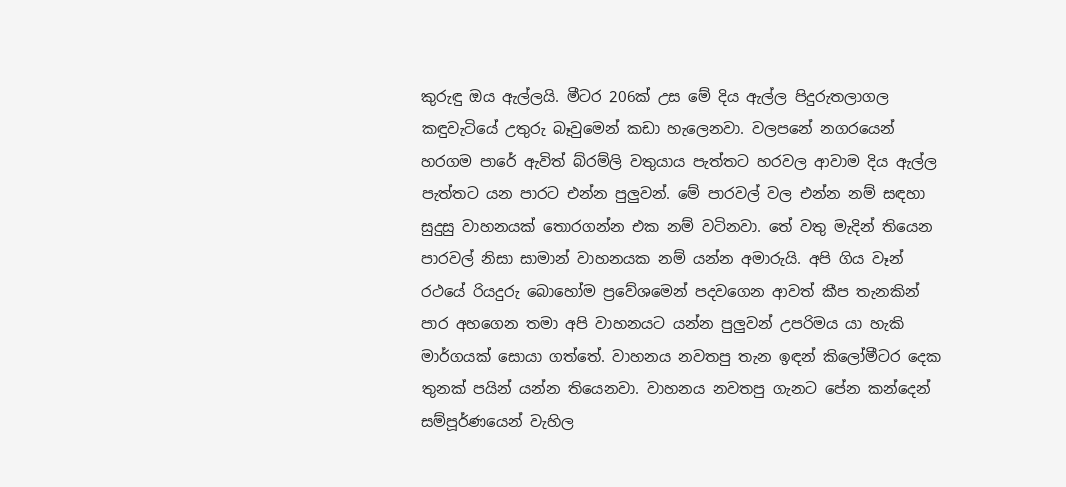කුරුඳු ඔය ඇල්ලයි. මීටර 206ක් උස මේ දිය ඇල්ල පිදුරුතලාගල කඳුවැටියේ උතුරු බෑවුමෙන් කඩා හැලෙනවා. වලපනේ නගරයෙන් හරගම පාරේ ඇවිත් බ්රම්ලි වතුයාය පැත්තට හරවල ආවාම දිය ඇල්ල පැත්තට යන පාරට එන්න පුලුවන්. මේ පාරවල් වල එන්න නම් සඳහා සුදුසු වාහනයක් තොරගන්න එක නම් වටිනවා. තේ වතු මැදින් තියෙන පාරවල් නිසා සාමාන් වාහනයක නම් යන්න අමාරුයි. අපි ගිය වෑන් රථයේ රියදුරු බොහෝම ප්‍රවේශමෙන් පදවගෙන ආවත් කීප තැනකින් පාර අහගෙන තමා අපි වාහනයට යන්න පුලුවන් උපරිමය යා හැකි මාර්ගයක් සොයා ගත්තේ. වාහනය නවතපු තැන ඉඳන් කිලෝමීටර දෙක තුනක් පයින් යන්න තියෙනවා. වාහනය නවතපු ගැනට පේන කන්දෙන් සම්පූර්ණයෙන් වැහිල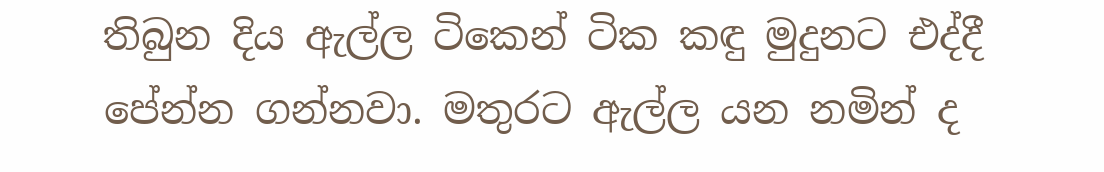තිබුන දිය ඇල්ල ටිකෙන් ටික කඳු මුදුනට එද්දී පේන්න ගන්නවා. මතුරට ඇල්ල යන නමින් ද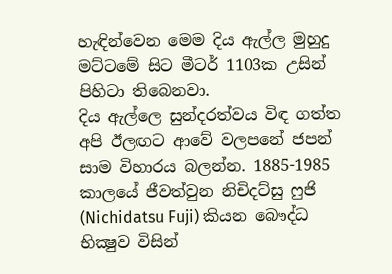හැඳින්වෙන මෙම දිය ඇල්ල මුහුදු මට්ටමේ සිට මීටර් 1103ක උසින් පිහිටා තිබෙනවා.
දිය ඇල්ලෙ සුන්දරත්වය විඳ ගත්ත අපි ඊලඟට ආවේ වලපනේ ජපන් සාම විහාරය බලන්න. 1885-1985 කාලයේ ජීවත්වුන නිචිදට්සු ෆුජි (Nichidatsu Fuji) කියන බෞද්ධ භික්‍ෂුව විසින්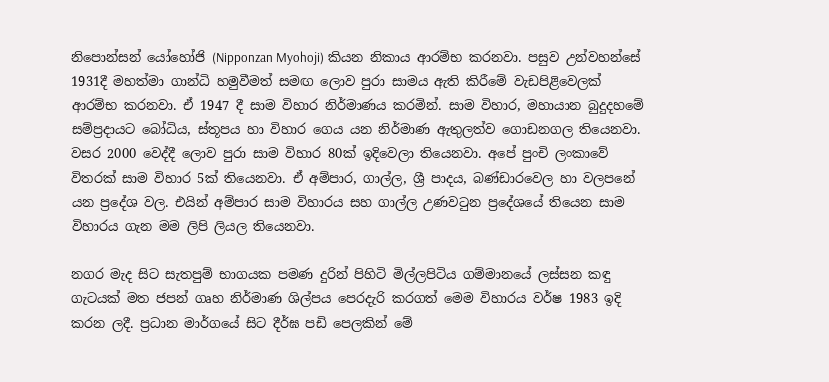නිපොන්සන් යෝහෝජි (Nipponzan Myohoji) කියන නිකාය ආරම්භ කරනවා. පසුව උන්වහන්සේ 1931දී මහත්මා ගාන්ධි හමුවීමත් සමඟ ලොව පුරා සාමය ඇති කිරීමේ වැඩපිළිවෙලක් ආරම්භ කරනවා. ඒ 1947 දී සාම විහාර නිර්මාණය කරමින්. සාම විහාර, මහායාන බුදුදහමේ සම්ප්‍රදායට ‍බෝධිය, ස්තූපය හා විහාර ගෙය යන නිර්මාණ ඇතුලත්ව ගොඩනගල තියෙනවා. වසර 2000 වෙද්දී ලොව පුරා සාම විහාර 80ක් ඉදිවෙලා තියෙනවා. අපේ පුංචි ලංකාවේ විතරක් සාම විහාර 5ක් තියෙනවා. ඒ අම්පාර, ගාල්ල, ශ්‍රී පාදය, බණ්ඩාරවෙල හා වලප‍නේ යන ප්‍රදේශ වල. එයින් අම්පාර සාම විහාරය සහ ගාල්ල උණවටුන ප්‍රදේශයේ තියෙන සාම විහාරය ගැන මම ලිපි ලියල තියෙනවා.

නගර මැද සිට සැතපුම් භාගයක පමණ දුරින් පිහිටි මිල්ලපිටිය ගම්මානයේ ලස්සන කඳු ගැටයක් මත ජපන් ගෘහ නිර්මාණ ශිල්පය පෙරදැරි කරගත් මෙම විහාරය වර්ෂ 1983 ඉදි කරන ලදී. ප්‍රධාන මාර්ගයේ සිට දීර්ඝ පඩි පෙලකින් මේ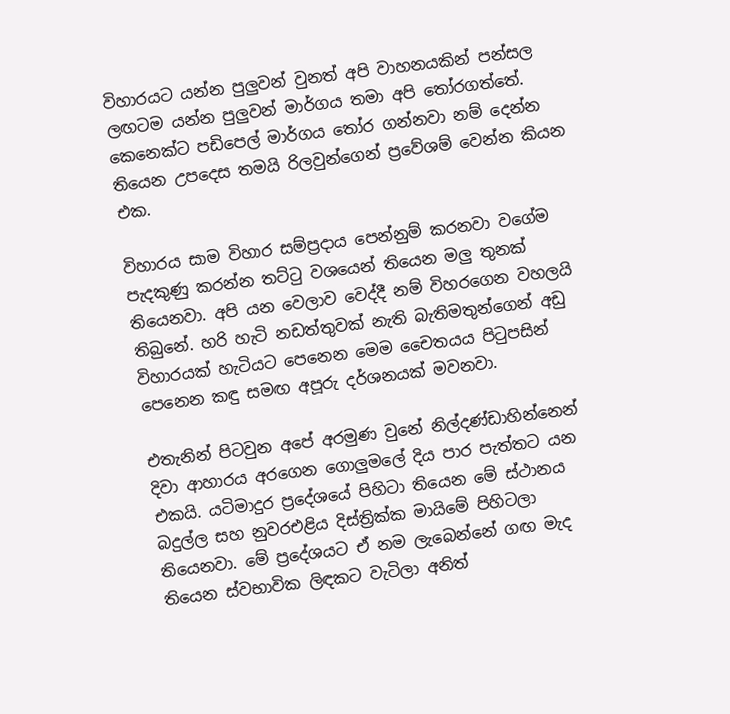විහාරයට යන්න පුලුවන් වුනත් අපි වාහනයකින් පන්සල ලඟටම යන්න පුලුවන් මාර්ගය තමා අපි තෝරගත්තේ. කෙනෙක්ට පඩිපෙල් මාර්ගය තෝර ගන්නවා නම් දෙන්න තියෙන උපදෙස තමයි රිලවුන්ගෙන් ප්‍රවේශම් වෙන්න කියන එක.

විහාරය සාම විහාර සම්ප්‍රදාය පෙන්නුම් කරනවා වගේම පැදකුණු කරන්න තට්ටු වශයෙන් තියෙන මලු තුනක් තියෙනවා. අපි යන වෙලාව වෙද්දී නම් විහරගෙන වහලයි තිබුනේ. හරි හැටි නඩත්තුවක් නැති බැතිමතුන්ගෙන් අඩු විහාරයක් හැටියට පෙනෙන මෙම චෛතයය පිටුපසින් පෙනෙන කඳු සමඟ අපූරු දර්ශනයක් මවනවා.

එතැනින් පිටවුන අපේ අරමුණ වුනේ නිල්දණ්ඩාහින්නෙන් දිවා ආහාරය අරගෙන ගොලුමලේ දිය පාර පැත්තට යන එකයි. යටිමාදුර ප්‍රදේශයේ පිහිටා තියෙන මේ ස්ථානය බදුල්ල සහ නුවරඑළිය දිස්ත්‍රික්ක මායිමේ පිහිටලා තියෙනවා. මේ ප්‍රදේශයට ඒ නම ලැබෙන්නේ ගඟ මැද තියෙන ස්වභාවික ලිඳකට වැටිලා අනිත්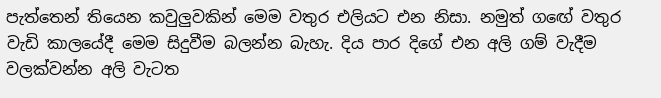පැත්තෙන් තියෙන කවුලුවකින් මෙම වතුර එලියට එන නිසා. නමුත් ගඟේ වතුර වැඩි කාලයේදී මෙම සිදුවීම බලන්න බැහැ. දිය පාර දිගේ එන අලි ගම් වැදීම වලක්වන්න අලි වැටත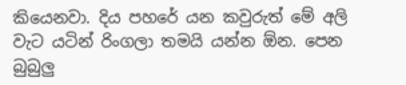කියෙනවා. දිය පහරේ යන කවුරුත් මේ අලි වැට යටින් රිංගලා තමයි යන්න ඕන. පෙන බුබුලු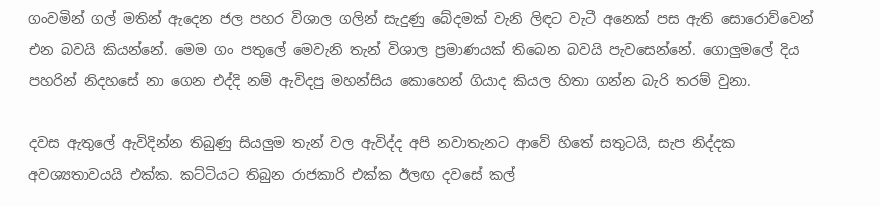ගංවමින් ගල් මතින් ඇදෙන ජල පහර විශාල ගලින් සැදුණු බේදමක් වැනි ලිඳට වැටී අනෙක් පස ඇති සොරොව්වෙන් එන බවයි කියන්නේ. මෙම ගං පතුලේ මෙවැනි තැන් විශාල ප්‍රමාණයක් තිබෙන බවයි පැවසෙන්නේ. ගොලුමලේ දිය පහරින් නිදහසේ නා ගෙන එද්දි නම් ඇවිදපු මහන්සිය කොහෙන් ගියාද කියල හිතා ගන්න බැරි තරම් වුනා.

දවස ඇතුලේ ඇවිදින්න තිබුණු සියලුම තැන් වල ඇවිද්ද අපි නවාතැනට ආවේ හිතේ සතුටයි, සැප නිද්දක අවශ්‍යතාවයයි එක්ක. කට්ටියට තිබුන රාජකාරි එක්ක ඊලඟ දවසේ කල්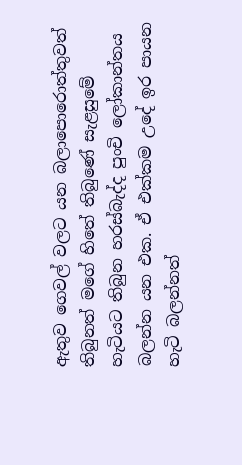ඇතුව ගෙවල් වලට යන බලාපොරොත්තුවත් තිබුනත් මගේ හිතේ තිබුණේ සැළසුමේ හැටියට තිබුන හරස්බැද්ද පුංචි ලෝකාන්තය බලන්න යන එක. ඒ එක්කම උදේ ඉර පායන හැටි බලන්නත්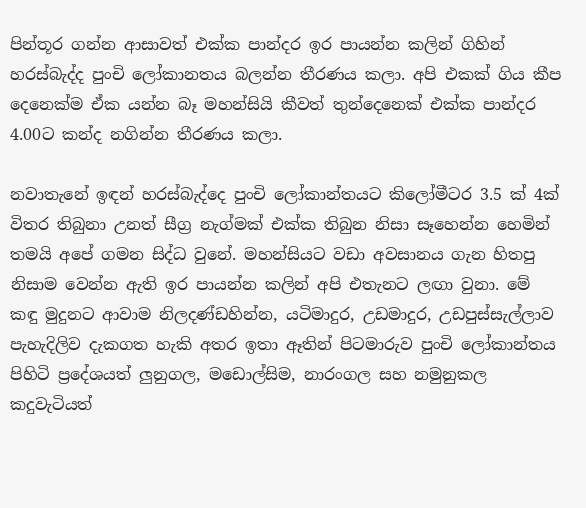පින්තූර ගන්න ආසාවත් එක්ක පාන්දර ඉර පායන්න කලින් ගිහින් හරස්බැද්ද පුංචි ලෝකානතය බලන්න තීරණය කලා. අපි එකක් ගිය කීප දෙනෙක්ම ඒක යන්න බෑ මහන්සියි කීවත් තුන්දෙනෙක් එක්ක පාන්දර 4.00ට කන්ද නගින්න තීරණය කලා.

නවාතැනේ ඉඳන් හරස්බැද්දෙ පුංචි ලෝකාන්තයට කිලෝමීටර 3.5 ක් 4ක් විතර තිබුනා උනත් සීග්‍ර නැග්මක් එක්ක තිබුන නිසා සෑහෙන්න හෙමින් තමයි අපේ ගමන සිද්ධ වුනේ. මහන්සියට වඩා අවසානය ගැන හිතපු නිසාම වෙන්න ඇති ඉර පායන්න කලින් අපි එතැනට ලඟා වුනා. මේ කඳු මුදුනට ආවාම නිලදණ්ඩහින්න, යටිමාදුර, උඩමාදුර, උඩපුස්සැල්ලාව පැහැදිලිව දැකගත හැකි අතර ඉතා ඈතින් පිටමාරුව පුංචි ලෝකාන්තය පිහිටි ප්‍රදේශයත් ලුනුගල, මඩොල්සිම, නාරංගල සහ නමුනුකල කදුවැටියත්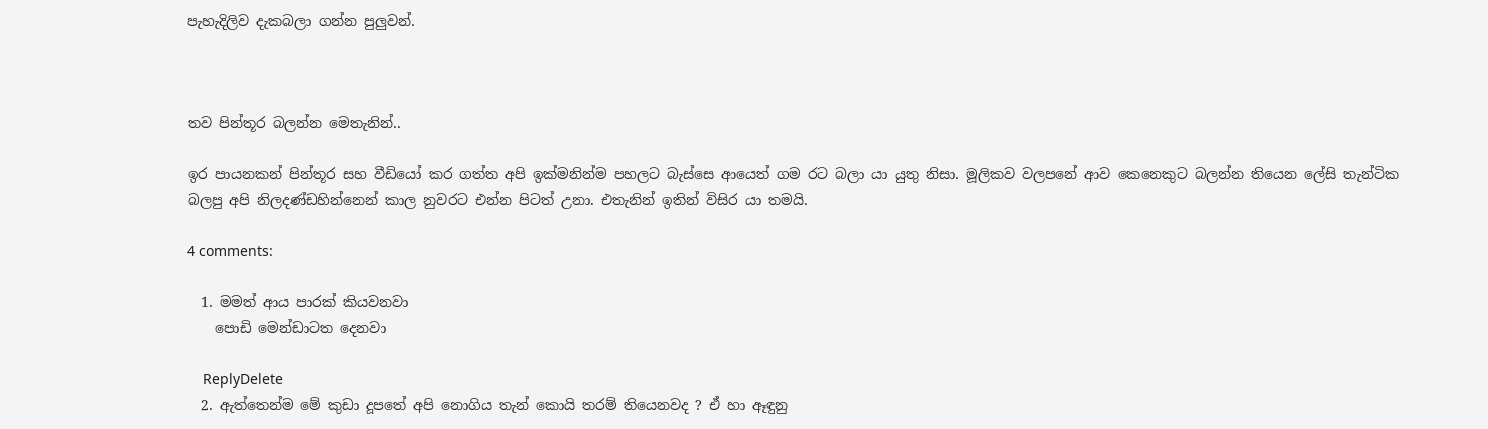පැහැදිලිව දැකබලා ගන්න පුලුවන්.



තව පින්තූර බලන්න මෙතැනින්..

ඉර පායනකන් පින්තූර සහ වීඩියෝ කර ගත්ත අපි ඉක්මනින්ම පහලට බැස්සෙ ආයෙත් ගම රට බලා යා යුතු නිසා. මූලිකව වලපනේ ආව කෙනෙකුට බලන්න තියෙන ලේසි තැන්ටික බලපු අපි නිලදණ්ඩහින්නෙන් කාල නුවරට එන්න පිටත් උනා. එතැනින් ඉතින් විසිර යා තමයි.

4 comments:

  1. මමත් ආය පාරක් කියවනවා
    පොඩි මෙන්ඩාටත දෙනවා

    ReplyDelete
  2. ඇත්තෙන්ම මේ කුඩා දූපතේ අපි නොගිය තැන් කොයි තරම් තියෙනවද ? ඒ හා ඈඳුනු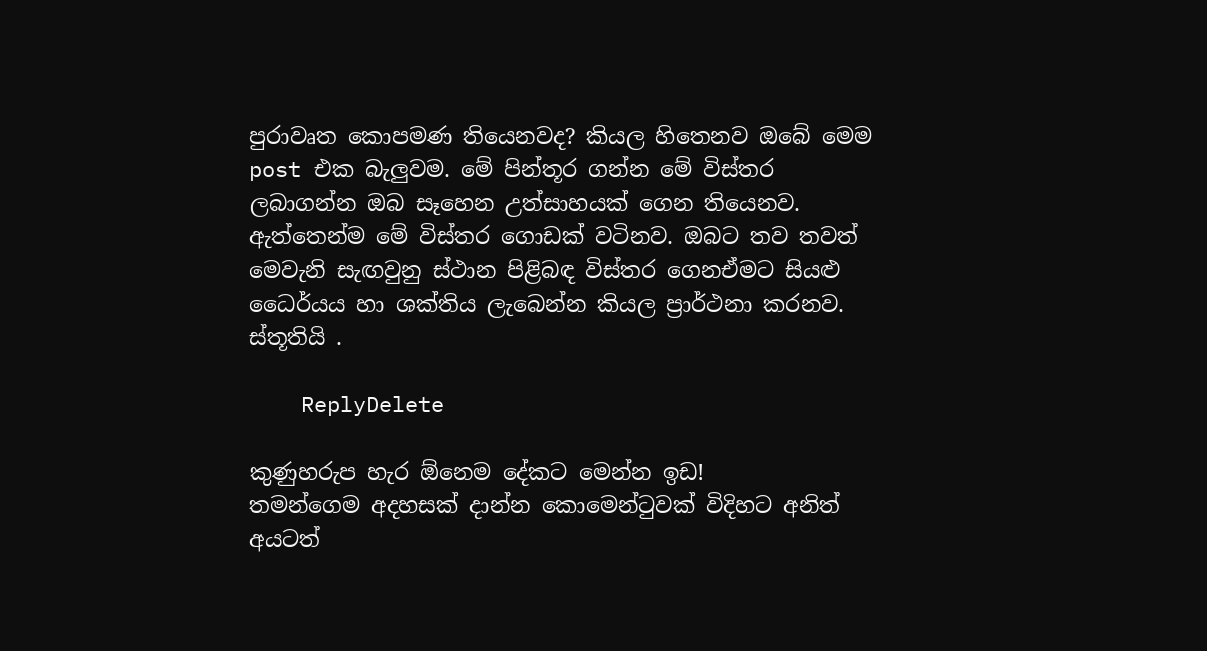පුරාවෘත කොපමණ තියෙනවද? කියල හිතෙනව ඔබේ මෙම post එක බැලුවම. මේ පින්තූර ගන්න මේ විස්තර ලබාගන්න ඔබ සෑහෙන උත්සාහයක් ගෙන තියෙනව. ඇත්තෙන්ම මේ විස්තර ගොඩක් වටිනව. ඔබට තව තවත් මෙවැනි සැඟවුනු ස්ථාන පිළිබඳ විස්තර ගෙනඒමට සියළු ධෛර්යය හා ශක්තිය ලැබෙන්න කියල ප්‍රාර්ථනා කරනව. ස්තූතියි .

    ReplyDelete

කුණුහරුප හැර ඕනෙම දේකට මෙන්න ඉඩ!
තමන්ගෙම අදහසක් දාන්න කොමෙන්ටුවක් විදිහට අනිත් අයටත්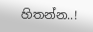හිතන්න..!